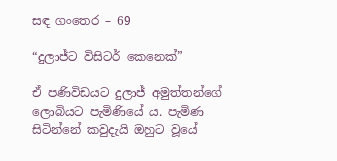සඳ ගංතෙර – 69

“දුලාජ්ට විසිටර් කෙනෙක්”

ඒ පණිවිඩයට දුලාජ් අමුත්තන්ගේ ලොබියට පැමිණියේ ය. පැමිණ සිටින්නේ කවුදැයි ඔහුට වූයේ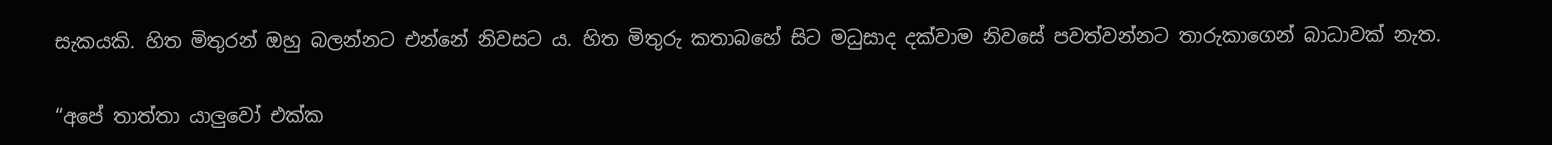සැකයකි. හිත මිතුරන් ඔහු බලන්නට එන්නේ නිවසට ය. හිත මිතුරු කතාබහේ සිට මධුසාද දක්වාම නිවසේ පවත්වන්නට තාරුකාගෙන් බාධාවක් නැත.

“අපේ තාත්තා යාලුවෝ එක්ක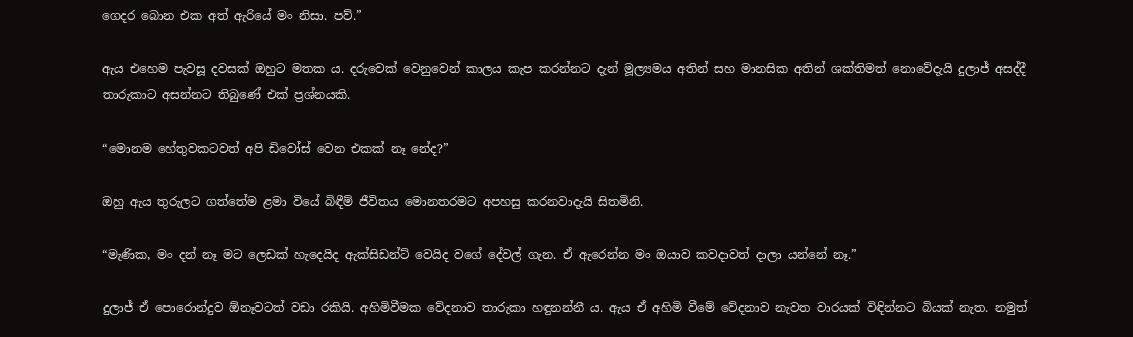ගෙදර බොන එක අත් ඇරියේ මං නිසා. පව්.”

ඇය එහෙම පැවසූ දවසක් ඔහුට මතක ය. දරුවෙක් වෙනුවෙන් කාලය කැප කරන්නට දැන් මූල්‍යමය අතින් සහ මානසික අතින් ශක්තිමත් නොවේදැයි දුලාජ් අසද්දී තාරුකාට අසන්නට තිබුණේ එක් ප්‍රශ්නයකි.

“මොනම හේතුවකටවත් අපි ඩිවෝස් වෙන එකක් නෑ නේද?”

ඔහු ඇය තුරුලට ගත්තේම ළමා වියේ බිඳීම් ජීවිතය මොනතරමට අපහසු කරනවාදැයි සිතමිනි.

“මැණික, මං දන් නෑ මට ලෙඩක් හැදෙයිද ඇක්සිඩන්ට් වෙයිද වගේ දේවල් ගැන. ඒ ඇරෙන්න මං ඔයාව කවදාවත් දාලා යන්නේ නෑ.”

දුලාජ් ඒ පොරොන්දුව ඕනෑවටත් වඩා රකියි. අහිමිවීමක වේදනාව තාරුකා හඳුනන්නී ය. ඇය ඒ අහිමි වීමේ වේදනාව නැවත වාරයක් විඳින්නට බියක් නැත. නමුත්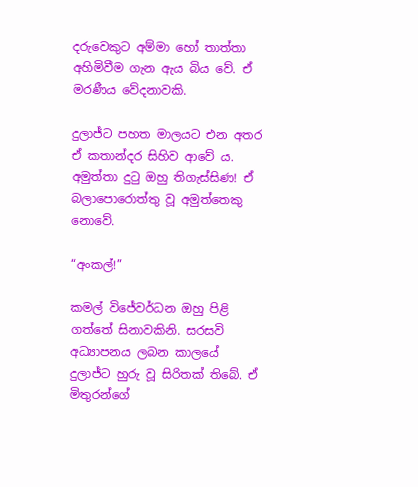දරුවෙකුට අම්මා හෝ තාත්තා අහිමිවීම ගැන ඇය බිය වේ. ඒ මරණීය වේදනාවකි.

දුලාජ්ට පහත මාලයට එන අතර ඒ කතාන්දර සිහිව ආවේ ය. අමුත්තා දුටු ඔහු තිගැස්සිණ! ඒ බලාපොරොත්තු වූ අමුත්තෙකු නොවේ.

“අංකල්!”

කමල් විජේවර්ධන ඔහු පිළි ගත්තේ සිනාවකිනි. සරසවි අධ්‍යාපනය ලබන කාලයේ දුලාජ්ට හුරු වූ සිරිතක් තිබේ. ඒ මිතුරන්ගේ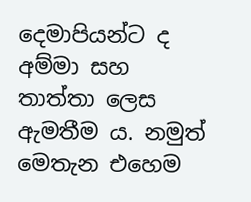දෙමාපියන්ට ද අම්මා සහ තාත්තා ලෙස ඇමතීම ය. නමුත් මෙතැන එහෙම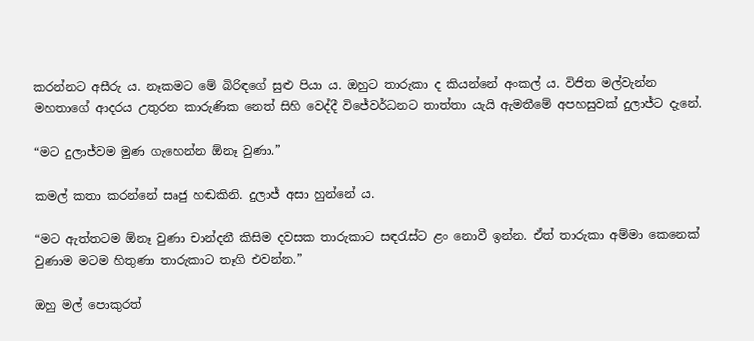කරන්නට අසීරු ය. නෑකමට මේ බිරිඳගේ සුළු පියා ය. ඔහුට තාරුකා ද කියන්නේ අංකල් ය. විජිත මල්වැන්න මහතාගේ ආදරය උතුරන කාරුණික නෙත් සිහි වෙද්දී විජේවර්ධනට තාත්තා යැයි ඇමතීමේ අපහසුවක් දුලාජ්ට දැනේ.

“මට දුලාජ්වම මුණ ගැහෙන්න ඕනෑ වුණා.”

කමල් කතා කරන්නේ සෘජු හඬකිනි. දුලාජ් අසා හුන්නේ ය.

“මට ඇත්තටම ඕනෑ වුණා චාන්දනී කිසිම දවසක තාරුකාට සඳරැස්ට ළං නොවී ඉන්න. ඒත් තාරුකා අම්මා කෙනෙක් වුණාම මටම හිතුණා තාරුකාට තෑගි එවන්න.”

ඔහු මල් පොකුරත්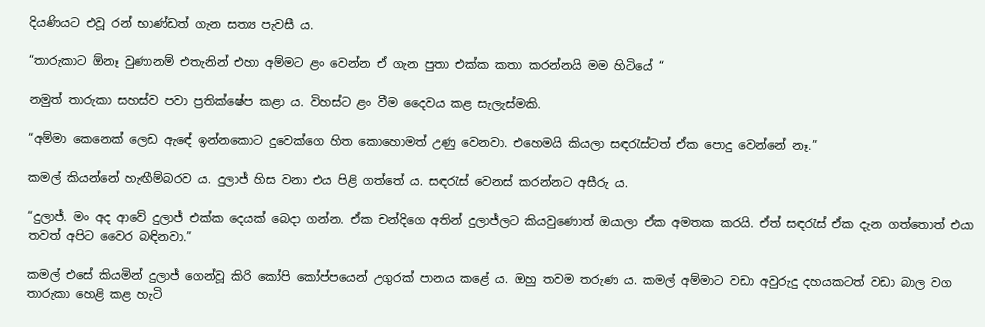දියණියට එවූ රන් භාණ්ඩත් ගැන සත්‍ය පැවසී ය.

“තාරුකාට ඕනෑ වුණානම් එතැනින් එහා අම්මට ළං වෙන්න ඒ ගැන පුතා එක්ක කතා කරන්නයි මම හිටියේ “

නමුත් තාරුකා සහස්ව පවා ප්‍රතික්ෂේප කළා ය. විහස්ට ළං වීම දෛවය කළ සැලැස්මකි.

“අම්මා කෙනෙක් ලෙඩ ඇඳේ ඉන්නකොට දුවෙක්ගෙ හිත කොහොමත් උණු වෙනවා. එහෙමයි කියලා සඳරැස්ටත් ඒක පොදු වෙන්නේ නෑ.”

කමල් කියන්නේ හැඟීම්බරව ය. දුලාජ් හිස වනා එය පිළි ගත්තේ ය. සඳරැස් වෙනස් කරන්නට අසීරු ය.

“දුලාජ්. මං අද ආවේ දුලාජ් එක්ක දෙයක් බෙදා ගන්න. ඒක චන්දිගෙ අතින් දුලාජ්ලට කියවුණොත් ඔයාලා ඒක අමතක කරයි. ඒත් සඳරැස් ඒක දැන ගත්තොත් එයා තවත් අපිට වෛර බඳිනවා.”

කමල් එසේ කියමින් දුලාජ් ගෙන්වූ කිරි කෝපි කෝප්පයෙන් උගුරක් පානය කළේ ය. ඔහු තවම තරුණ ය. කමල් අම්මාට වඩා අවුරුදු දහයකටත් වඩා බාල වග තාරුකා හෙළි කළ හැටි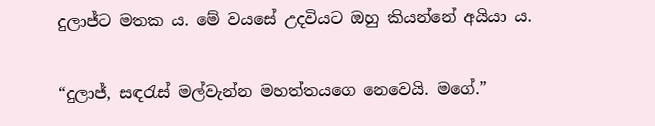දුලාජ්ට මතක ය. මේ වයසේ උදවියට ඔහු කියන්නේ අයියා ය.

“දුලාජ්, සඳරැස් මල්වැන්න මහත්තයගෙ නෙවෙයි. මගේ.”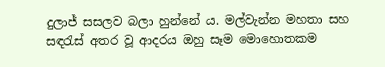දුලාජ් සසලව බලා හුන්නේ ය. මල්වැන්න මහතා සහ සඳරැස් අතර වූ ආදරය ඔහු සෑම මොහොතකම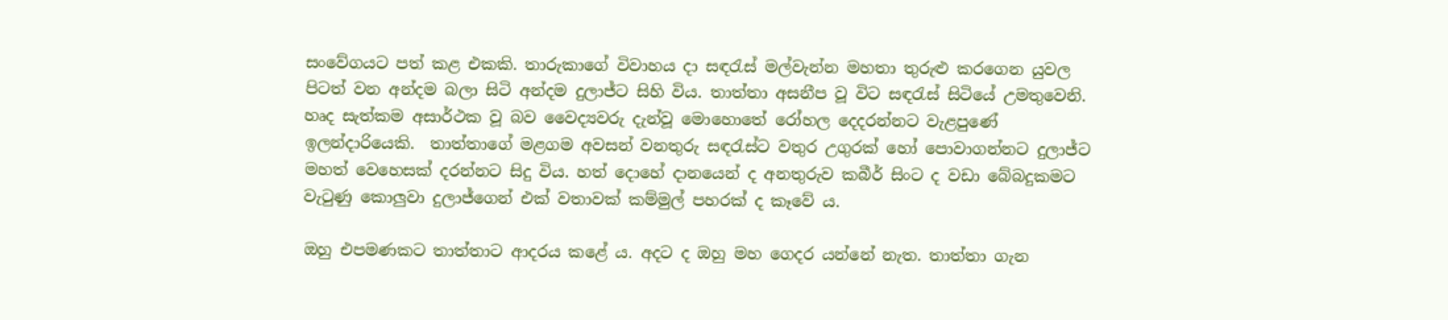සංවේගයට පත් කළ එකකි. තාරුකාගේ විවාහය දා සඳරැස් මල්වැන්න මහතා තුරුළු කරගෙන යුවල පිටත් වන අන්දම බලා සිටි අන්දම දුලාජ්ට සිහි විය. තාත්තා අසනීප වූ විට සඳරැස් සිටියේ උමතුවෙනි. හෘද සැත්කම අසාර්ථක වූ බව වෛද්‍යවරු දැන්වූ මොහොතේ රෝහල දෙදරන්නට වැළපුණේ ඉලන්දාරියෙකි.  තාත්තාගේ මළගම අවසන් වනතුරු සඳරැස්ට වතුර උගුරක් හෝ පොවාගන්නට දුලාජ්ට මහත් වෙහෙසක් දරන්නට සිදු විය. හත් දොහේ දානයෙන් ද අනතුරුව කබීර් සිංට ද වඩා බේබදුකමට වැටුණු කොලුවා දුලාජ්ගෙන් එක් වතාවක් කම්මුල් පහරක් ද කෑවේ ය.

ඔහු එපමණකට තාත්තාට ආදරය කළේ ය. අදට ද ඔහු මහ ගෙදර යන්නේ නැත. තාත්තා ගැන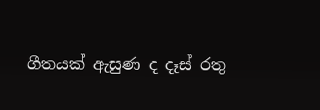ගීතයක් ඇසුණ ද දෑස් රතු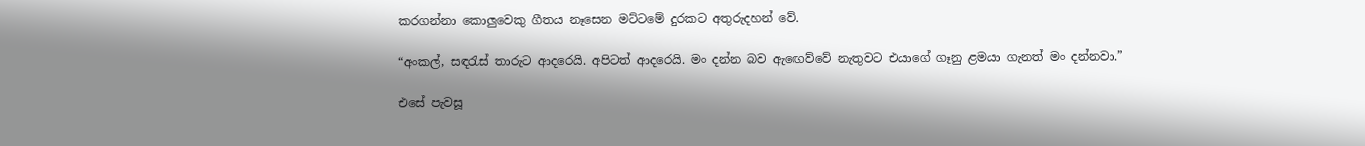කරගන්නා කොලුවෙකු ගීතය නෑසෙන මට්ටමේ දුරකට අතුරුදහන් වේ.

“අංකල්, සඳරැස් තාරුට ආදරෙයි. අපිටත් ආදරෙයි. මං දන්න බව ඇඟෙව්වේ නැතුවට එයාගේ ගෑනු ළමයා ගැනත් මං දන්නවා.”

එසේ පැවසූ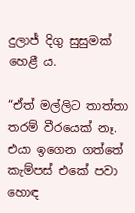දුලාජ් දිගු සුසුමක් හෙළී ය.

“ඒත් මල්ලිට තාත්තා තරම් වීරයෙක් නෑ. එයා ඉගෙන ගත්තේ කැම්පස් එකේ පවා හොඳ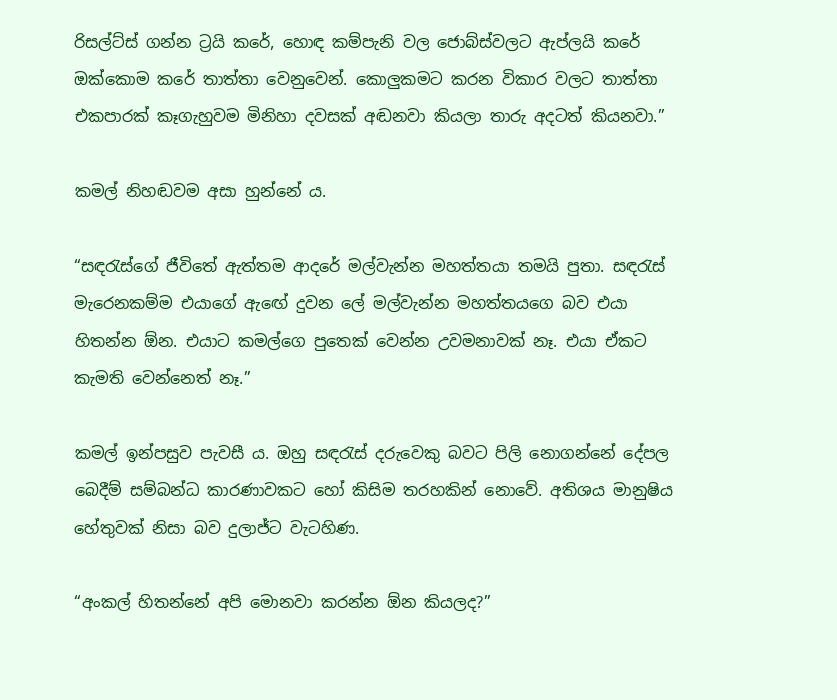රිසල්ට්ස් ගන්න ට්‍රයි කරේ, හොඳ කම්පැනි වල ජොබ්ස්වලට ඇප්ලයි කරේ ඔක්කොම කරේ තාත්තා වෙනුවෙන්. කොලුකමට කරන විකාර වලට තාත්තා එකපාරක් කෑගැහුවම මිනිහා දවසක් අඬනවා කියලා තාරු අදටත් කියනවා.”

කමල් නිහඬවම අසා හුන්නේ ය.

“සඳරැස්ගේ ජීවිතේ ඇත්තම ආදරේ මල්වැන්න මහත්තයා තමයි පුතා. සඳරැස් මැරෙනකම්ම එයාගේ ඇඟේ දුවන ලේ මල්වැන්න මහත්තයගෙ බව එයා හිතන්න ඕන. එයාට කමල්ගෙ පුතෙක් වෙන්න උවමනාවක් නෑ. එයා ඒකට කැමති වෙන්නෙත් නෑ.”

කමල් ඉන්පසුව පැවසී ය. ඔහු සඳරැස් දරුවෙකු බවට පිලි නොගන්නේ දේපල බෙදීම් සම්බන්ධ කාරණාවකට හෝ කිසිම තරහකින් නොවේ. අතිශය මානුෂිය හේතුවක් නිසා බව දුලාජ්ට වැටහිණ.

“අංකල් හිතන්නේ අපි මොනවා කරන්න ඕන කියලද?”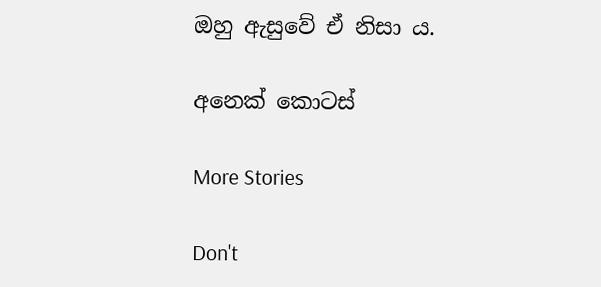ඔහු ඇසුවේ ඒ නිසා ය.

අනෙක් කොටස්

More Stories

Don't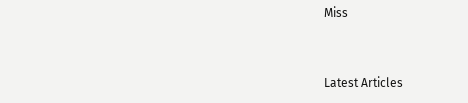Miss


Latest Articles